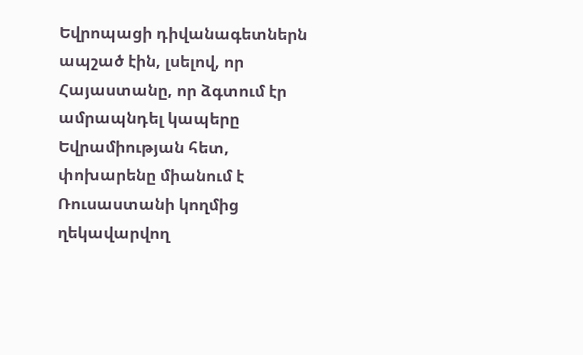Եվրոպացի դիվանագետներն ապշած էին, լսելով, որ Հայաստանը, որ ձգտում էր ամրապնդել կապերը Եվրամիության հետ, փոխարենը միանում է Ռուսաստանի կողմից ղեկավարվող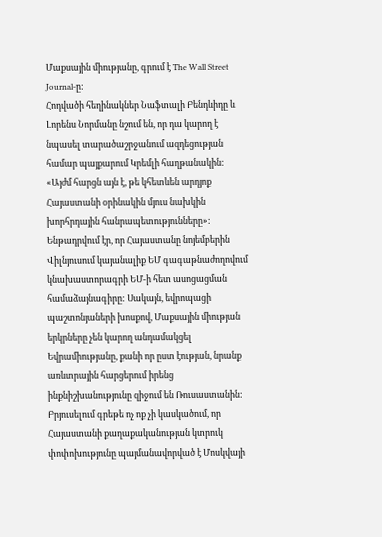Մաքսային միությանը, գրում է The Wall Street Journal-ը:
Հոդվածի հեղինակներ Նաֆտալի Բենդևիդը և Լորենս Նորմանը նշում են, որ դա կարող է նպասել տարածաշրջանում ազդեցության համար պայքարում Կրեմլի հաղթանակին:
«Այժմ հարցն այն է, թե կհետևեն արդյոք Հայաստանի օրինակին մյուս նախկին խորհրդային հանրապետությունները»:
Ենթադրվում էր, որ Հայաստանը նոյեմբերին Վիլնյուսում կայանալիք ԵՄ գագաթնաժողովում կնախաստորագրի ԵՄ-ի հետ ասոցացման համաձայնագիրը: Սակայն, եվրոպացի պաշտոնյաների խոսքով, Մաքսային միության երկրները չեն կարող անդամակցել Եվրամիությանը, քանի որ ըստ էության, նրանք առևտրային հարցերում իրենց ինքնիշխանությունը զիջում են Ռուսաստանին:
Բրյուսելում գրեթե ոչ ոք չի կասկածում, որ Հայաստանի քաղաքականության կտրուկ փոփոխությունը պայմանավորված է Մոսկվայի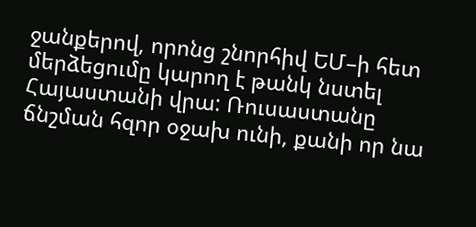ջանքերով, որոնց շնորհիվ ԵՄ–ի հետ մերձեցումը կարող է թանկ նստել Հայաստանի վրա: Ռուսաստանը ճնշման հզոր օջախ ունի, քանի որ նա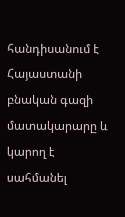հանդիսանում է Հայաստանի բնական գազի մատակարարը և կարող է սահմանել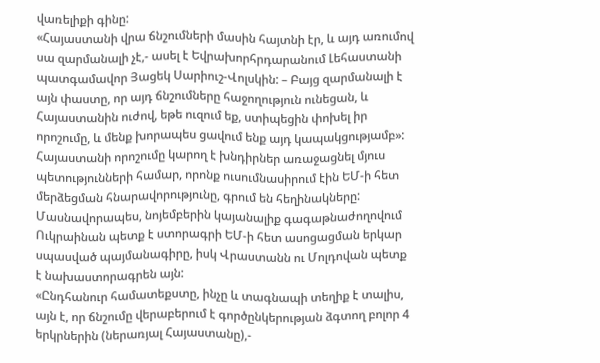վառելիքի գինը:
«Հայաստանի վրա ճնշումների մասին հայտնի էր, և այդ առումով սա զարմանալի չէ,- ասել է Եվրախորհրդարանում Լեհաստանի պատգամավոր Յացեկ Սարիուշ-Վոլսկին: – Բայց զարմանալի է այն փաստը, որ այդ ճնշումները հաջողություն ունեցան, և Հայաստանին ուժով, եթե ուզում եք, ստիպեցին փոխել իր որոշումը, և մենք խորապես ցավում ենք այդ կապակցությամբ»:
Հայաստանի որոշումը կարող է խնդիրներ առաջացնել մյուս պետությունների համար, որոնք ուսումնասիրում էին ԵՄ-ի հետ մերձեցման հնարավորությունը, գրում են հեղինակները: Մասնավորապես, նոյեմբերին կայանալիք գագաթնաժողովում Ուկրաինան պետք է ստորագրի ԵՄ-ի հետ ասոցացման երկար սպասված պայմանագիրը, իսկ Վրաստանն ու Մոլդովան պետք է նախաստորագրեն այն:
«Ընդհանուր համատեքստը, ինչը և տագնապի տեղիք է տալիս, այն է, որ ճնշումը վերաբերում է գործընկերության ձգտող բոլոր 4 երկրներին (ներառյալ Հայաստանը),-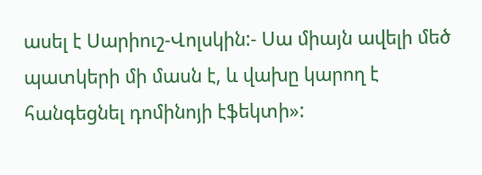ասել է Սարիուշ-Վոլսկին:- Սա միայն ավելի մեծ պատկերի մի մասն է, և վախը կարող է հանգեցնել դոմինոյի էֆեկտի»: